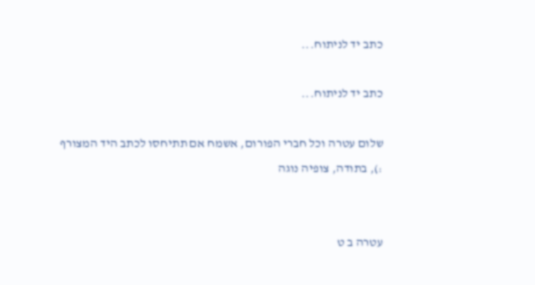כתב יד לניתוח...

כתב יד לניתוח...

שלום עטרה וכל חברי הפורום, אשמח אם תתיחסו לכתב היד המצורף :), בתודה, צופיה נוגה


עטרה ב ט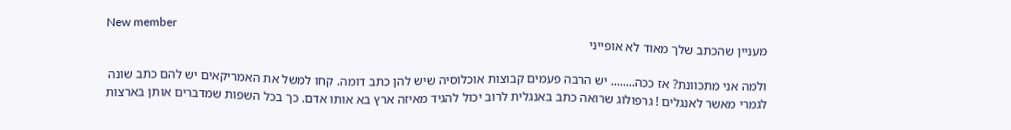New member
מעניין שהכתב שלך מאוד לא אופייני

ולמה אני מתכוונת? אז ככה........ יש הרבה פעמים קבוצות אוכלוסיה שיש להן כתב דומה. קחו למשל את האמריקאים יש להם כתב שונה לגמרי מאשר לאנגלים ! גרפולוג שרואה כתב באנגלית לרוב יכול להגיד מאיזה ארץ בא אותו אדם. כך בכל השפות שמדברים אותן בארצות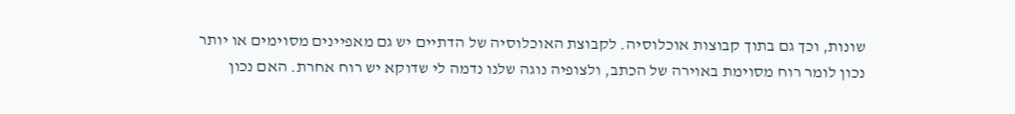שונות, וכך גם בתוך קבוצות אוכלוסיה. לקבוצת האוכלוסיה של הדתיים יש גם מאפיינים מסוימים או יותר נכון לומר רוח מסוימת באוירה של הכתב, ולצופיה נוגה שלנו נדמה לי שדוקא יש רוח אחרת. האם נכון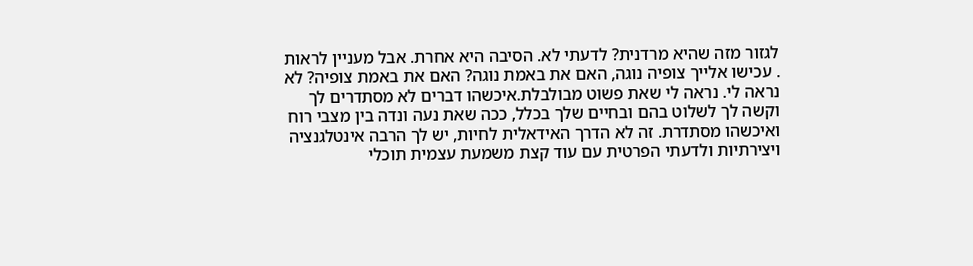לגזור מזה שהיא מרדנית? לדעתי לא. הסיבה היא אחרת. אבל מעניין לראות
. עכישו אלייך צופיה נוגה, האם את באמת נוגה? האם את באמת צופיה? לא נראה לי. נראה לי שאת פשוט מבולבלת.איכשהו דברים לא מסתדרים לך וקשה לך לשלוט בהם ובחיים שלך בכלל, ככה שאת נעה ונדה בין מצבי רוח ואיכשהו מסתדרת. זה לא הדרך האידאלית לחיות, יש לך הרבה אינטלגנציה ויצירתיות ולדעתי הפרטית עם עוד קצת משמעת עצמית תוכלי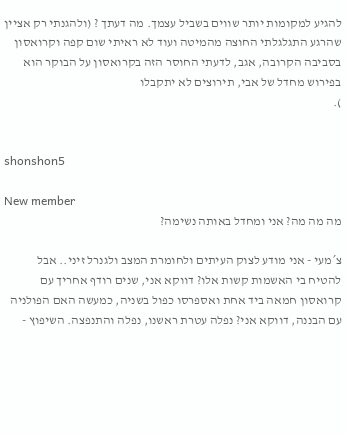להגיע למקומות יותר שווים בשביל עצמך. מה דעתך ? (ולהגנתי רק אציין שהרגע התגלגלתי החוצה מהמיטה ועוד לא ראיתי שום קפה וקרואסון בסביבה הקרובה, אגב, לדעתי החוסר הזה בקרואסון על הבוקר הוא בפירוש מחדל של אבי, תירוצים לא יתקבלו
).


shonshon5

New member
מה מה מה? אני ומחדל באותה נשימה?

צ´מעי - אני מודע לצוק העיתים ולחומרת המצב ולגנרל זיני.. אבל להטיח בי האשמות קשות אלו? דווקא אני, שנים רודף אחריך עם קרואסון חמאה ביד אחת ואספרסו כפול בשניה, כמעשה האם הפולניה עם הבננה, דווקא אני? נפלה עטרת ראשנו, נפלה והתנפצה. השיפוץ -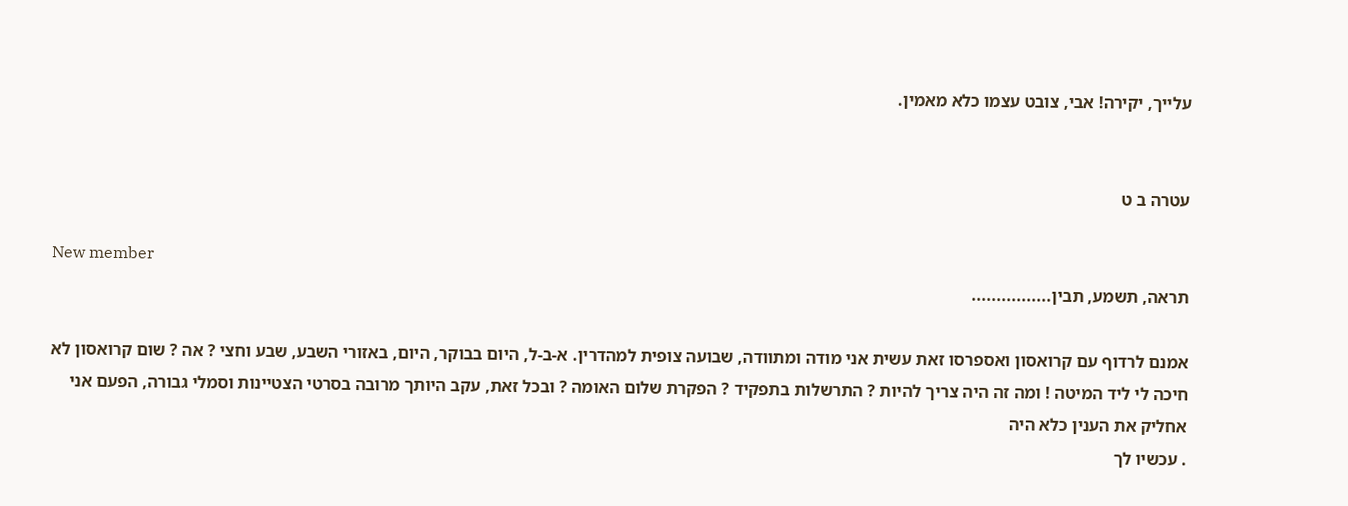עלייך, יקירה! אבי, צובט עצמו כלא מאמין.


עטרה ב ט

New member
תראה, תשמע, תבין................

אמנם לרדוף עם קרואסון ואספרסו זאת עשית אני מודה ומתוודה, שבועה צופית למהדרין. א-ב-ל, היום בבוקר, היום, באזורי השבע, שבע וחצי ? אה ? שום קרואסון לא חיכה לי ליד המיטה ! ומה זה היה צריך להיות ? התרשלות בתפקיד ? הפקרת שלום האומה ? ובכל זאת, עקב היותך מרובה בסרטי הצטיינות וסמלי גבורה, הפעם אני אחליק את הענין כלא היה
. עכשיו לך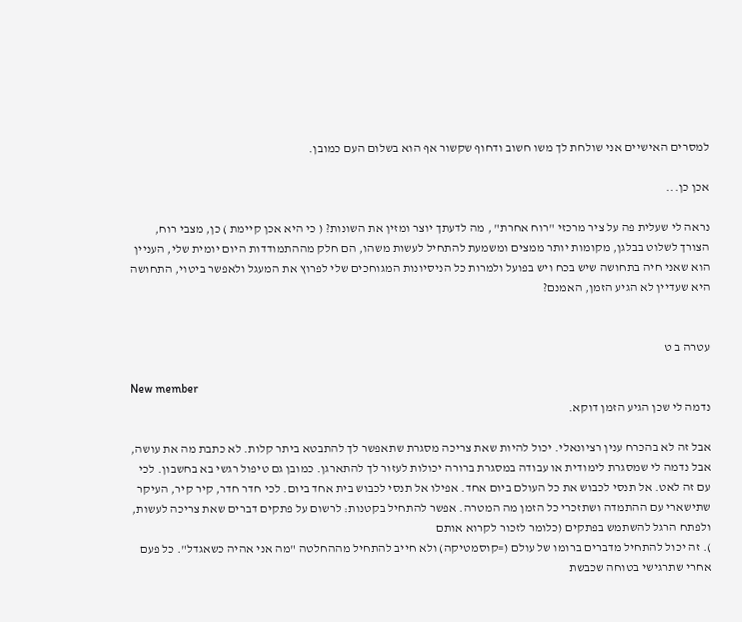למסרים האישיים אני שולחת לך משו חשוב ודחוף שקשור אף הוא בשלום העם כמובן.

אכן כן...

נראה לי שעלית פה על ציר מרכזי "רוח אחרת" , מה לדעתך יוצר ומזין את השונות? ( כי היא אכן קיימת ) כן, מצבי רוח, הצורך לשלוט בבלגן, מקומות יותר ממצים ומשמעת להתחיל לעשות משהו, הם חלק מההתמודדות היום יומית שלי, העניין הוא שאני חיה בתחושה שיש בכח ויש בפועל ולמרות כל הניסיונות המגוחכים שלי לפרוץ את המעגל ולאפשר ביטוי, התחושה היא שעדיין לא הגיע הזמן, האמנם?


עטרה ב ט

New member
נדמה לי שכן הגיע הזמן דוקא.

אבל זה לא בהכרח ענין רציונאלי. יכול להיות שאת צריכה מסגרת שתאפשר לך להתבטא ביתר קלות. לא כתבת מה את עושה, אבל נדמה לי שמסגרת לימודית או עבודה במסגרת ברורה יכולות לעזור לך להתארגן. כמובן גם טיפול רגשי בא בחשבון. לכי עם זה לאט. אל תנסי לכבוש את כל העולם ביום אחד. אפילו אל תנסי לכבוש בית אחד ביום. לכי חדר חדר, קיר קיר, העיקר שתישארי עם ההתמדה ושתזכרי כל הזמן מה המטרה. אפשר להתחיל בקטנות: לרשום על פתקים דברים שאת צריכה לעשות, ולפתח הרגל להשתמש בפתקים (כלומר לזכור לקרוא אותם
). זה יכול להתחיל מדברים ברומו של עולם (=קוסמטיקה) ולא חייב להתחיל מההחלטה "מה אני אהיה כשאגדל". כל פעם אחרי שתרגישי בטוחה שכבשת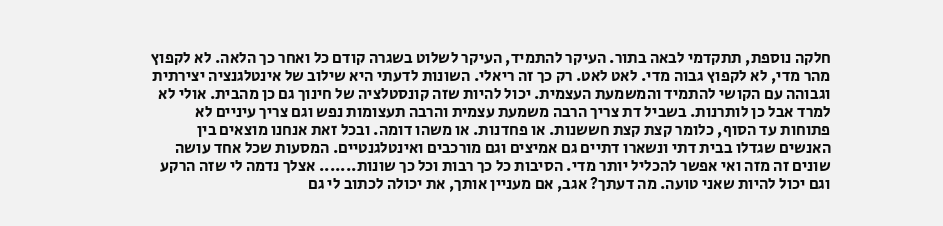חלקה נוספת, תתקדמי לבאה בתור. העיקר להתמיד, העיקר לשלוט בשגרה קודם כל ואחר כך הלאה. לא לקפוץ מהר מדי, לא לקפוץ גבוה מדי. לאט לאט. רק כך זה ריאלי. השונות לדעתי היא שילוב של אינטלגנציה יצירתית וגבוהה עם הקושי להתמיד והמשמעת העצמית. יכול להיות שזה קונסטלציה של חינוך גם כן מהבית. אולי לא למרד אבל כן לותרנות. בשביל דת צריך הרבה משמעת עצמית והרבה תעצומות נפש וגם צריך עיניים לא פתוחות עד הסוף, כלומר קצת קצת חששנות. או פחדנות. או משהו דומה. ובכל זאת אנחנו מוצאים בין האנשים שגדלו בבית דתי ונשארו דתיים גם אמיצים וגם מורכבים ואינטלגנטיים. המסעות שכל אחד עושה שונים זה מזה ואי אפשר להכליל יותר מדי. הסיבות כל כך רבות וכל כך שונות....... אצלך נדמה לי שזה הרקע וגם יכול להיות שאני טועה. מה דעתך? אגב, אם מעניין אותך, את יכולה לכתוב לי גם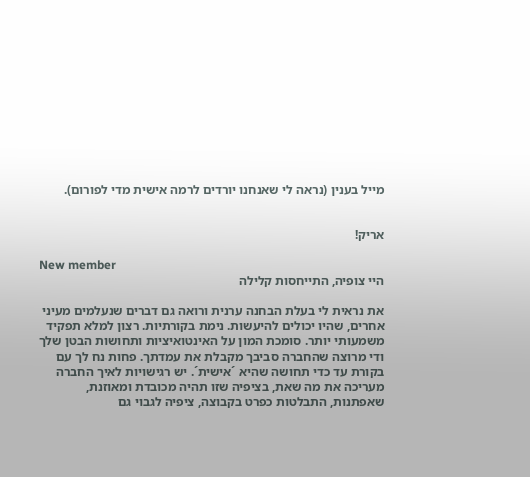מייל בענין (נראה לי שאנחנו יורדים לרמה אישית מדי לפורום).


אריק!

New member
היי צופיה, התייחסות קלילה

את נראית לי בעלת הבחנה ערנית ורואה גם דברים שנעלמים מעיני אחרים, שהיו יכולים להיעשות. נימת בקורתיות. רצון למלא תפקיד משמעותי יותר. סומכת המון על האינטואיציות ותחושות הבטן שלך ודי מרוצה שהחברה סביבך מקבלת את עמדתך. פחות נח לך עם בקורת עד כדי תחושה שהיא ´אישית´. יש רגישויות לאיך החברה מעריכה את מה שאת, בציפיה שזו תהיה מכובדת ומאוזנת, שאפתנות, התבלטות כפרט בקבוצה, ציפיה לגבוי גם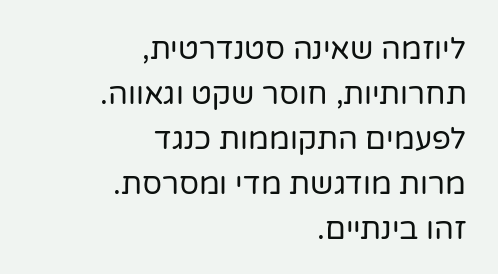ליוזמה שאינה סטנדרטית, תחרותיות, חוסר שקט וגאווה. לפעמים התקוממות כנגד מרות מודגשת מדי ומסרסת. זהו בינתיים.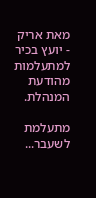מאת אריק - יועץ בכיר למתעלמות מהודעת המנהלת.

מתעלמת לשעבר...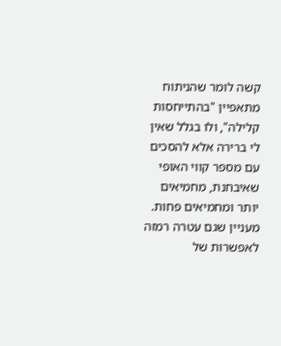קשה לומר שהניתוח מתאפיין "בהתייחסות קלילה", ולו בגלל שאין לי ברירה אלא להסכים עם מספר קווי האופי שאיבחנת, מחמיאים יותר ומחמיאים פחות. מעניין שגם עטרה רמזה לאפשרות של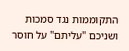התקוממות נגד סמכות ושניכם "עליתם" על חוסר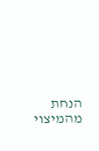הנחת מהמיצוי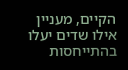הקיים, מעניין אילו שדים יעלו בהתייחסות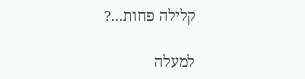קלילה פחות...?

למעלה